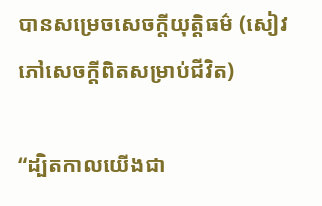បានសម្រេចសេចក្តីយុត្តិធម៌ (សៀវភៅសេចក្ដីពិតសម្រាប់ជីវិត)

“ដ្បិតកាលយើងជា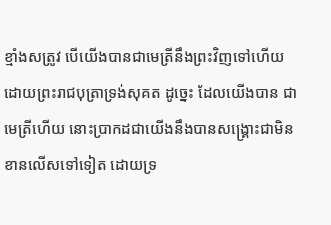ខ្មាំងសត្រូវ បើយើងបានជាមេត្រីនឹងព្រះវិញទៅហើយ ដោយព្រះរាជបុត្រាទ្រង់សុគត ដូច្នេះ ដែលយើងបាន ជាមេត្រីហើយ នោះប្រាកដជាយើងនឹងបានសង្គ្រោះជាមិនខានលើសទៅទៀត ដោយទ្រ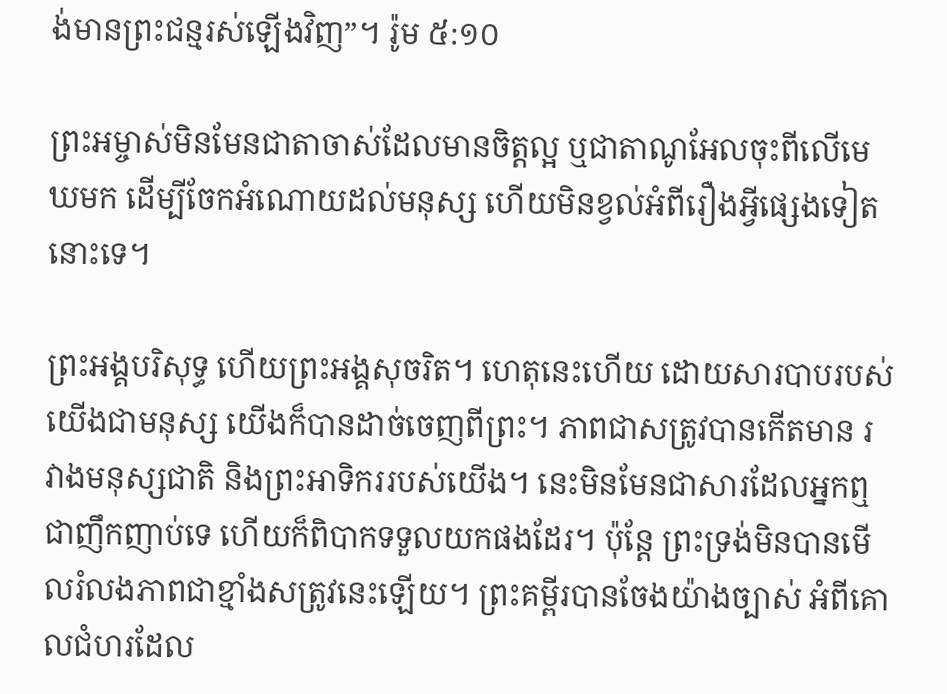ង់មានព្រះជន្មរស់ឡើងវិញ”។ រ៉ូម ៥:១០

ព្រះអម្ចាស់មិនមែនជាតាចាស់ដែលមានចិត្តល្អ ឬជាតាណូអែលចុះពីលើមេឃមក ដើម្បីចែកអំណោយដល់មនុស្ស ហើយមិនខ្វល់អំពីរឿងអ្វីផ្សេងទៀតនោះទេ។

ព្រះអង្គបរិសុទ្ធ ហើយព្រះអង្គសុចរិត។ ហេតុនេះហើយ ដោយសារបាបរបស់យើងជាមនុស្ស យើងក៏បានដាច់ចេញពីព្រះ។ ភាពជាសត្រូវបានកើតមាន រវាងមនុស្សជាតិ និងព្រះអាទិកររបស់យើង។ នេះមិនមែនជាសារដែលអ្នកឮជាញឹកញាប់ទេ ហើយក៏ពិបាកទទួលយកផងដែរ។ ប៉ុន្តែ ព្រះទ្រង់មិនបានមើលរំលងភាពជាខ្មាំងសត្រូវនេះឡើយ។ ព្រះគម្ពីរបានចែងយ៉ាងច្បាស់ អំពីគោលជំហរដែល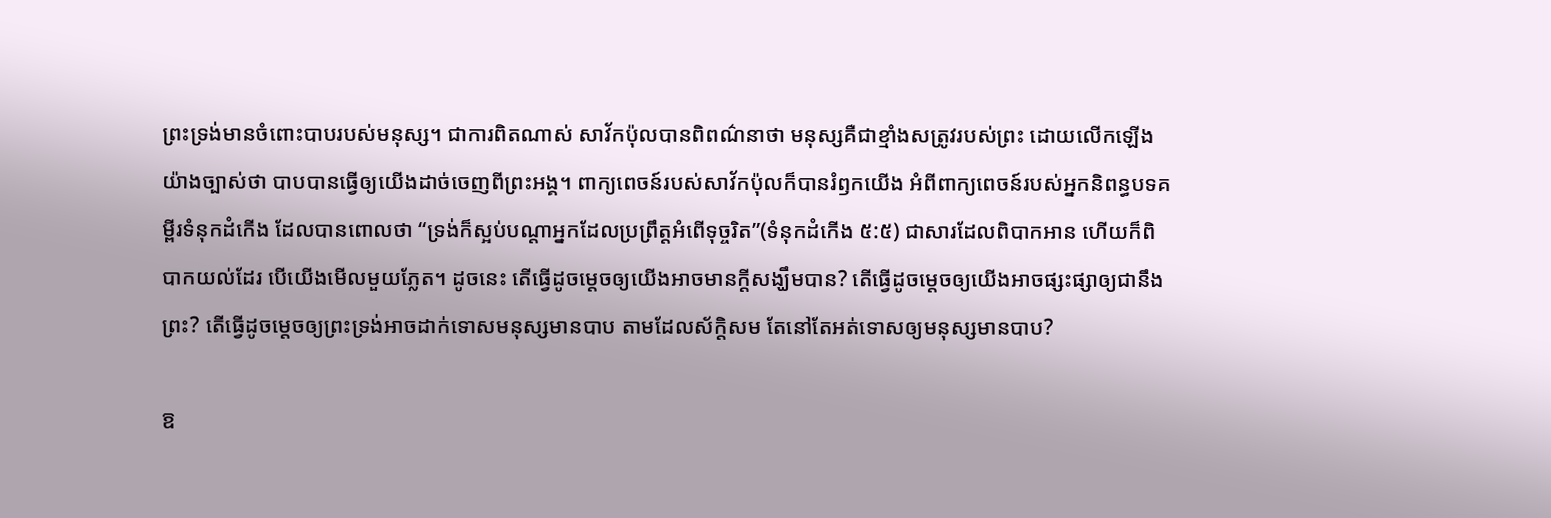ព្រះទ្រង់មានចំពោះបាបរបស់មនុស្ស។ ជាការពិតណាស់ សាវ័កប៉ុលបានពិពណ៌នាថា មនុស្សគឺជាខ្មាំងសត្រូវរបស់ព្រះ ដោយលើកឡើងយ៉ាងច្បាស់ថា បាបបានធ្វើឲ្យយើងដាច់ចេញពីព្រះអង្គ។ ពាក្យពេចន៍របស់សាវ័កប៉ុលក៏បានរំឭកយើង អំពីពាក្យពេចន៍របស់អ្នកនិពន្ធបទគម្ពីរទំនុកដំកើង ដែលបានពោលថា “ទ្រង់ក៏ស្អប់បណ្តាអ្នកដែលប្រព្រឹត្តអំពើទុច្ចរិត”(ទំនុកដំកើង ៥:៥) ជាសារដែលពិបាកអាន ហើយក៏ពិបាកយល់ដែរ បើយើងមើលមួយភ្លែត។ ដូចនេះ តើធ្វើដូចម្តេចឲ្យយើងអាចមានក្តីសង្ឃឹមបាន? តើធ្វើដូចម្តេចឲ្យយើងអាចផ្សះផ្សាឲ្យជានឹងព្រះ? តើធ្វើដូចម្តេចឲ្យព្រះទ្រង់អាចដាក់ទោសមនុស្សមានបាប តាមដែលស័ក្តិសម តែនៅតែអត់ទោសឲ្យមនុស្សមានបាប?

ឱ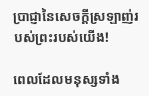ប្រាជ្ញានៃសេចក្តីស្រឡាញ់របស់ព្រះរបស់យើង!

ពេលដែលមនុស្សទាំង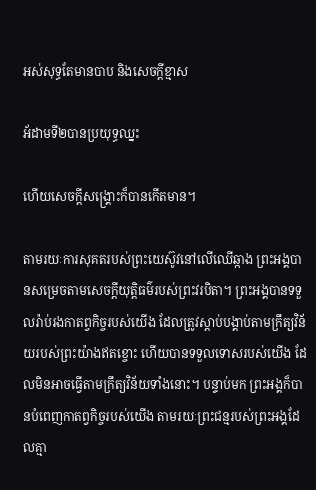អស់សុទ្ធតែមានបាប និងសេចក្តីខ្មាស

អ័ដាមទី២បានប្រយុទ្ធឈ្នះ

ហើយសេចក្តីសង្គ្រោះក៏បានកើតមាន។

តាមរយៈការសុគតរបស់ព្រះយេស៊ូវនៅលើឈើឆ្កាង ព្រះអង្គបានសម្រេចតាមសេចក្តីយុត្តិធម៌របស់ព្រះវរបិតា។ ព្រះអង្គបានទទួលរ៉ាប់រងកាតព្វកិច្ចរបស់យើង ដែលត្រូវស្តាប់បង្គាប់តាមក្រឹត្យវិន័យរបស់ព្រះយ៉ាងឥតខ្ចោះ ហើយបានទទួលទោសរបស់យើង ដែលមិនអាចធ្វើតាមក្រឹត្យវិន័យទាំងនោះ។ បន្ទាប់មក ព្រះអង្គក៏បានបំពេញកាតព្វកិច្ចរបស់យើង តាមរយៈព្រះជន្មរបស់ព្រះអង្គដែលគ្មា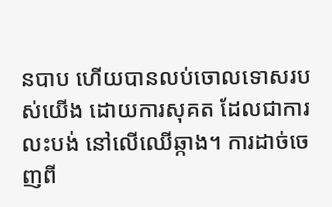នបាប ហើយបានលប់ចោលទោសរបស់យើង ដោយការសុគត ដែលជាការលះបង់ នៅលើឈើឆ្កាង។ ការដាច់ចេញពី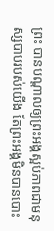ព្រះ បានបណ្តាលឲ្យព្រះអង្គស្អប់ភាពជាមនុស្សបាបរបស់យើង តែព្រះអង្គមិនបានបោះ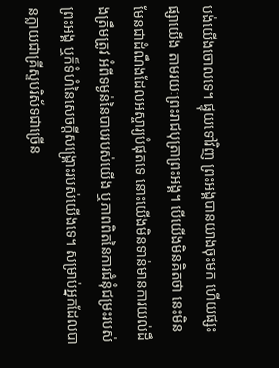បង់យើងចោលទេ។ ផ្ទុយទៅវិញ ព្រះអង្គបានយាងចុះមក ហើយផ្សះផ្សាយើង តាមរយៈព្រះរាជបុត្រាព្រះអង្គ។ បើយើងមិនគិតថា នេះមិនមែនជាដំណឹងដែលអស្ចារ្យបំផុតទេ នោះយើងមិនទាន់មានការយល់ដឹងត្រឹមត្រូវ អំពីទម្ងន់នៃបាបរបស់យើង ឬភាពពិតនៃការជំនុំជម្រះរបស់ព្រះអង្គ ឬក៏ទំហំនៃសេចក្តីសង្គ្រោះរបស់យើងទេ។ សម្រាប់អ្នកដែលបានក្លាយជាគ្រីស្ទបរិស័ទជាច្រើន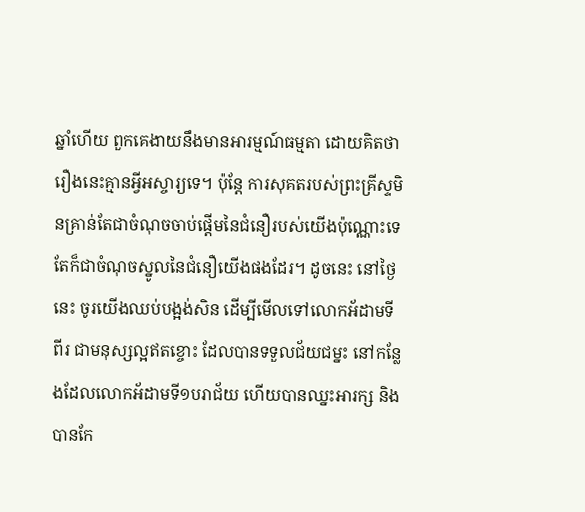ឆ្នាំហើយ ពួកគេងាយនឹងមានអារម្មណ៍ធម្មតា ដោយគិតថា រឿងនេះគ្មានអ្វីអស្ចារ្យទេ។ ប៉ុន្តែ ការសុគតរបស់ព្រះគ្រីស្ទមិនគ្រាន់តែជាចំណុចចាប់ផ្តើមនៃជំនឿរបស់យើងប៉ុណ្ណោះទេ តែក៏ជាចំណុចស្នូលនៃជំនឿយើងផងដែរ។ ដូចនេះ នៅថ្ងៃនេះ ចូរយើងឈប់បង្អង់សិន ដើម្បីមើលទៅលោកអ័ដាមទីពីរ ជាមនុស្សល្អឥតខ្ចោះ ដែលបានទទួលជ័យជម្នះ នៅកន្លែងដែលលោកអ័ដាមទី១បរាជ័យ ហើយបានឈ្នះអារក្ស និងបានកែ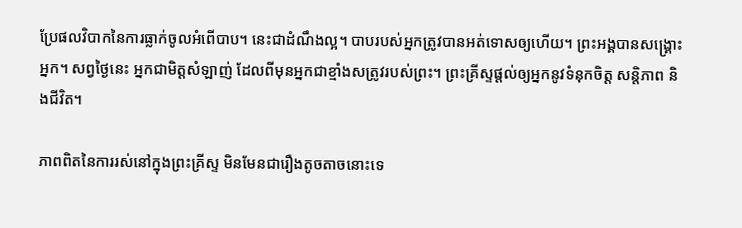ប្រែផលវិបាកនៃការធ្លាក់ចូលអំពើបាប។ នេះជាដំណឹងល្អ។ បាបរបស់អ្នកត្រូវបានអត់ទោសឲ្យហើយ។ ព្រះអង្គបានសង្គ្រោះអ្នក។ សព្វថ្ងៃនេះ អ្នកជាមិត្តសំឡាញ់ ដែលពីមុនអ្នកជាខ្មាំងសត្រូវរបស់ព្រះ។ ព្រះគ្រីស្ទផ្តល់ឲ្យអ្នកនូវទំនុកចិត្ត សន្តិភាព និងជីវិត។

ភាពពិតនៃការរស់នៅក្នុងព្រះគ្រីស្ទ មិនមែនជារឿងតូចតាចនោះទេ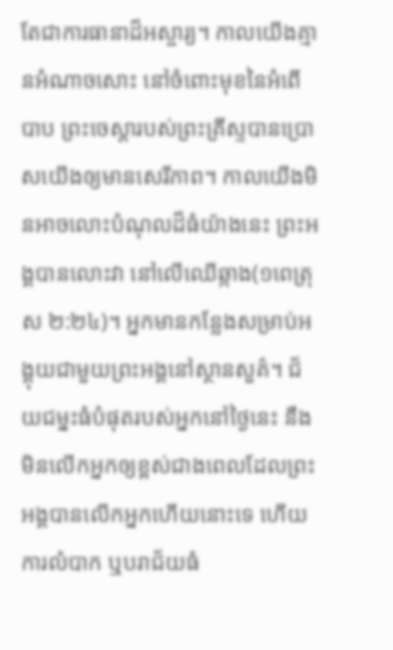តែជាការធានាដ៏អស្ចារ្យ។ កាលយើងគ្មានអំណាចសោះ នៅចំពោះមុខនៃអំពើបាប ព្រះចេស្តារបស់ព្រះគ្រីស្ទបានប្រោសយើងឲ្យមានសេរីភាព។ កាលយើងមិនអាចលោះបំណុលដ៏ធំយ៉ាងនេះ ព្រះអង្គបានលោះវា នៅលើឈើឆ្កាង(១ពេត្រុស ២:២៤)។ អ្នកមានកន្លែងសម្រាប់អង្គុយជាមួយព្រះអង្គនៅស្ថានសួគ៌។ ជ័យជម្នះធំបំផុតរបស់អ្នកនៅថ្ងៃនេះ នឹងមិនលើកអ្នកឲ្យខ្ពស់ជាងពេលដែលព្រះអង្គបានលើកអ្នកហើយនោះទេ ហើយការលំបាក ឬបរាជ័យធំ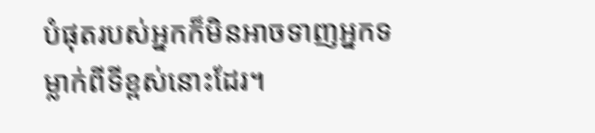បំផុតរបស់អ្នកក៏មិនអាចទាញអ្នកទម្លាក់ពីទីខ្ពស់នោះដែរ។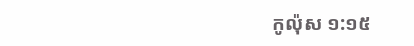កូល៉ុស ១:១៥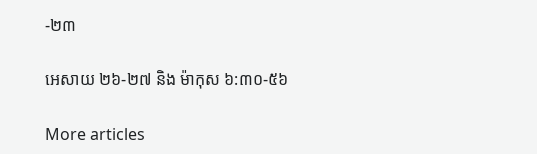-២៣

អេសាយ ២៦-២៧ និង ម៉ាកុស ៦:៣០-៥៦

More articles